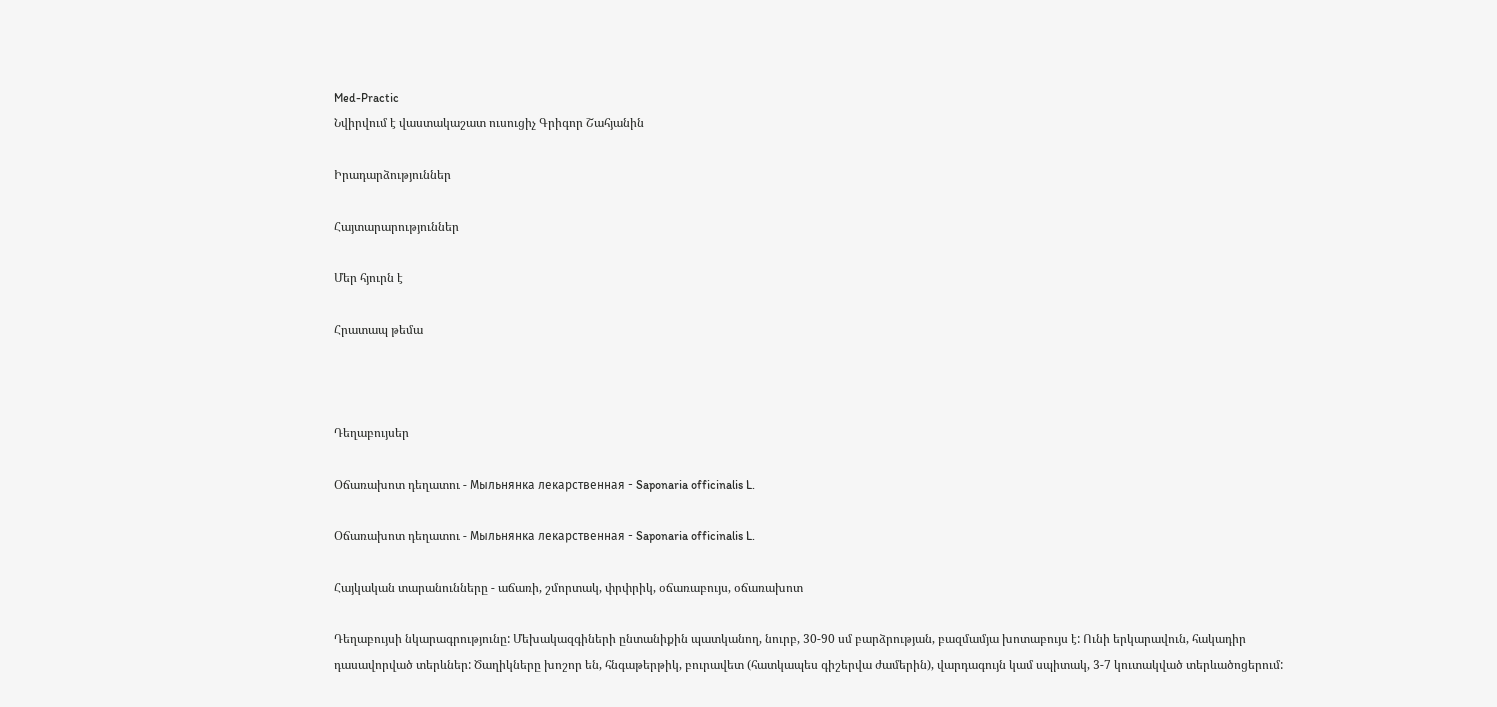Med-Practic
Նվիրվում է վաստակաշատ ուսուցիչ Գրիգոր Շահյանին

Իրադարձություններ

Հայտարարություններ

Մեր հյուրն է

Հրատապ թեմա



Դեղաբույսեր

Օճառախոտ դեղատու - Мыльнянка лекарственная - Saponaria officinalis L.

Օճառախոտ դեղատու - Мыльнянка лекарственная - Saponaria officinalis L.

Հայկական տարանունները - աճառի, շմորտակ, փրփրիկ, օճառաբույս, օճառախոտ

Դեղաբույսի նկարագրությունը: Մեխակազգիների ընտանիքին պատկանող, նուրբ, 30-90 սմ բարձրության, բազմամյա խոտաբույս է: Ունի երկարավուն, հակադիր դասավորված տերևներ: Ծաղիկները խոշոր են, հնգաթերթիկ, բուրավետ (հատկապես գիշերվա ժամերին), վարդագույն կամ սպիտակ, 3-7 կուտակված տերևածոցերում: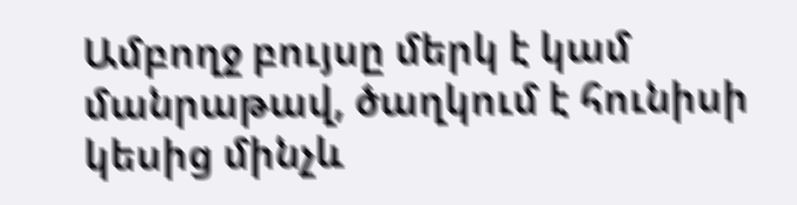Ամբողջ բույսը մերկ է կամ մանրաթավ, ծաղկում է հունիսի կեսից մինչև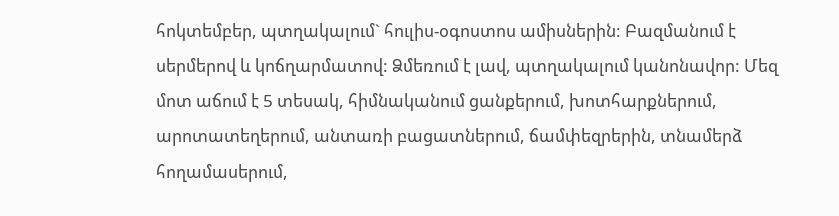հոկտեմբեր, պտղակալում` հուլիս-օգոստոս ամիսներին: Բազմանում է սերմերով և կոճղարմատով: Ձմեռում է լավ, պտղակալում կանոնավոր: Մեզ մոտ աճում է 5 տեսակ, հիմնականում ցանքերում, խոտհարքներում, արոտատեղերում, անտառի բացատներում, ճամփեզրերին, տնամերձ հողամասերում,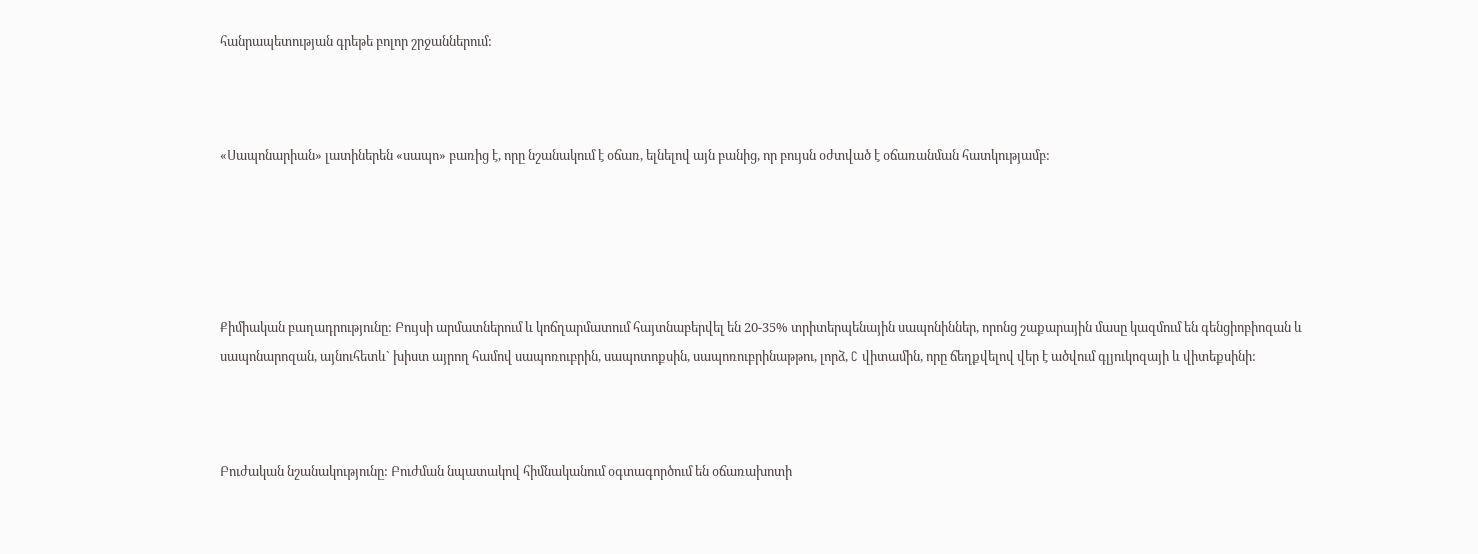հանրապետության գրեթե բոլոր շրջաններում:



«Սապոնարիան» լատիներեն «սապո» բառից է, որը նշանակում է օճառ, ելնելով այն բանից, որ բույսն օժտված է օճառանման հատկությամբ:





Քիմիական բաղադրությունը: Բույսի արմատներում և կոճղարմատում հայտնաբերվել են 20-35% տրիտերպենային սապոնիններ, որոնց շաքարային մասը կազմում են գենցիոբիոզան և սապոնարոզան, այնուհետև` խիստ այրող համով սապոռուբրին, սապոտոքսին, սապոռուբրինաթթու, լորձ, C վիտամին, որը ճեղքվելով վեր է ածվում գլյուկոզայի և վիտեքսինի:



Բուժական նշանակությունը: Բուժման նպատակով հիմնականում օգտագործում են օճառախոտի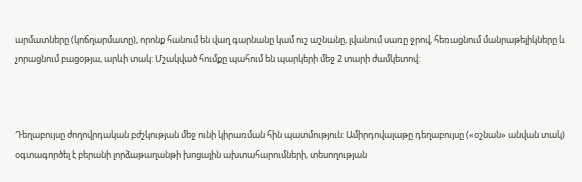արմատները (կոճղարմատը), որոնք հանում են վաղ գարնանը կամ ուշ աշնանը, լվանում սառը ջրով, հեռացնում մանրաթելիկները և չորացնում բացօթյա, արևի տակ: Մշակված հումքը պահում են պարկերի մեջ 2 տարի ժամկետով:



Դեղաբույսը ժողովրդական բժշկության մեջ ունի կիրառման հին պատմություն: Ամիրդովալաթը դեղաբույսը («օշնան» անվան տակ) օգտագործել է բերանի լորձաթաղանթի խոցային ախտահարումների, տեսողության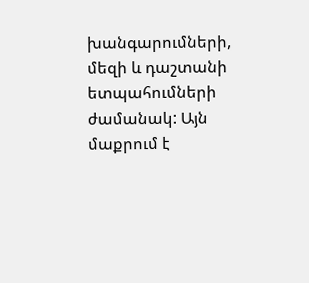խանգարումների, մեզի և դաշտանի ետպահումների ժամանակ: Այն մաքրում է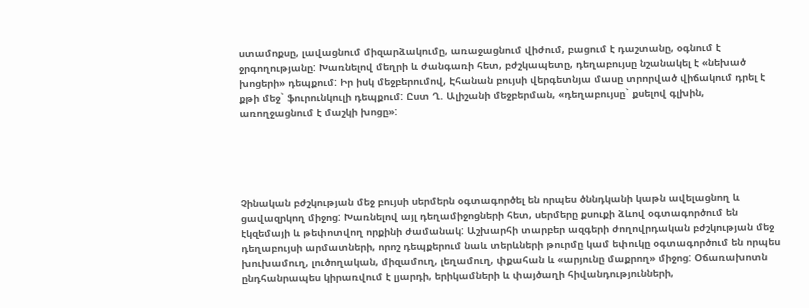ստամոքսը, լավացնում միզարձակումը, առաջացնում վիժում, բացում է դաշտանը, օգնում է ջրգողությանը: Խառնելով մեղրի և ժանգառի հետ, բժշկապետը, դեղաբույսը նշանակել է «նեխած խոցերի» դեպքում: Իր իսկ մեջբերումով, Էհանան բույսի վերգետնյա մասը տրորված վիճակում դրել է քթի մեջ` ֆուրունկուլի դեպքում: Ըստ Ղ. Ալիշանի մեջբերման, «դեղաբույսը` քսելով գլխին, առողջացնում է մաշկի խոցը»:





Չինական բժշկության մեջ բույսի սերմերն օգտագործել են որպես ծննդկանի կաթն ավելացնող և ցավազրկող միջոց: Խառնելով այլ դեղամիջոցների հետ, սերմերը քսուքի ձևով օգտագործում են էկզեմայի և թեփոտվող որքինի ժամանակ: Աշխարհի տարբեր ազգերի ժողովրդական բժշկության մեջ դեղաբույսի արմատների, որոշ դեպքերում նաև տերևների թուրմը կամ եփուկը օգտագործում են որպես խուխամուղ, լուծողական, միզամուղ, լեղամուղ, փքահան և «արյունը մաքրող» միջոց: Օճառախոտն ընդհանրապես կիրառվում է լյարդի, երիկամների և փայծաղի հիվանդությունների,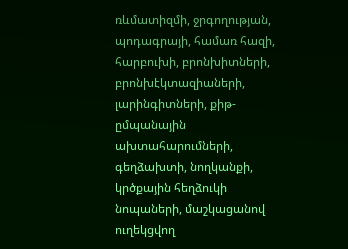ռևմատիզմի, ջրգողության, պոդագրայի, համառ հազի, հարբուխի, բրոնխիտների, բրոնխէկտազիաների, լարինգիտների, քիթ-ըմպանային ախտահարումների, գեղձախտի, նողկանքի, կրծքային հեղձուկի նոպաների, մաշկացանով ուղեկցվող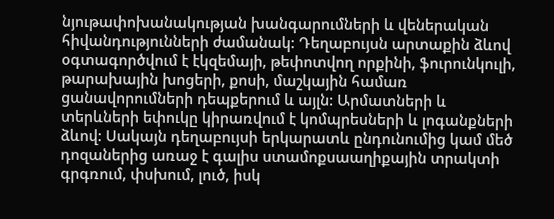նյութափոխանակության խանգարումների և վեներական հիվանդությունների ժամանակ: Դեղաբույսն արտաքին ձևով օգտագործվում է էկզեմայի, թեփոտվող որքինի, ֆուրունկուլի, թարախային խոցերի, քոսի, մաշկային համառ ցանավորումների դեպքերում և այլն: Արմատների և տերևների եփուկը կիրառվում է կոմպրեսների և լոգանքների ձևով: Սակայն դեղաբույսի երկարատև ընդունումից կամ մեծ դոզաներից առաջ է գալիս ստամոքսաաղիքային տրակտի գրգռում, փսխում, լուծ, իսկ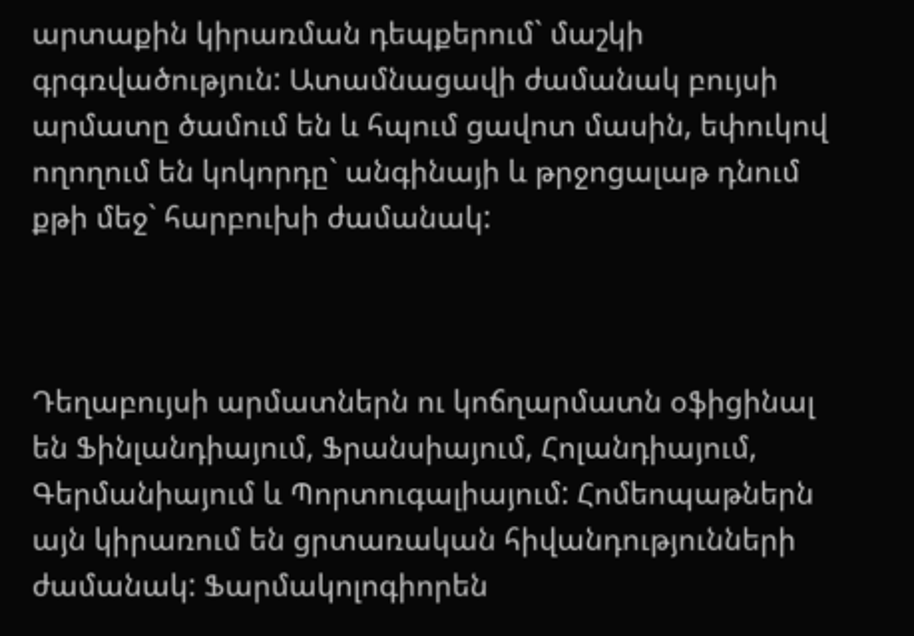արտաքին կիրառման դեպքերում` մաշկի գրգռվածություն: Ատամնացավի ժամանակ բույսի արմատը ծամում են և հպում ցավոտ մասին, եփուկով ողողում են կոկորդը` անգինայի և թրջոցալաթ դնում քթի մեջ` հարբուխի ժամանակ:



Դեղաբույսի արմատներն ու կոճղարմատն օֆիցինալ են Ֆինլանդիայում, Ֆրանսիայում, Հոլանդիայում, Գերմանիայում և Պորտուգալիայում: Հոմեոպաթներն այն կիրառում են ցրտառական հիվանդությունների ժամանակ: Ֆարմակոլոգիորեն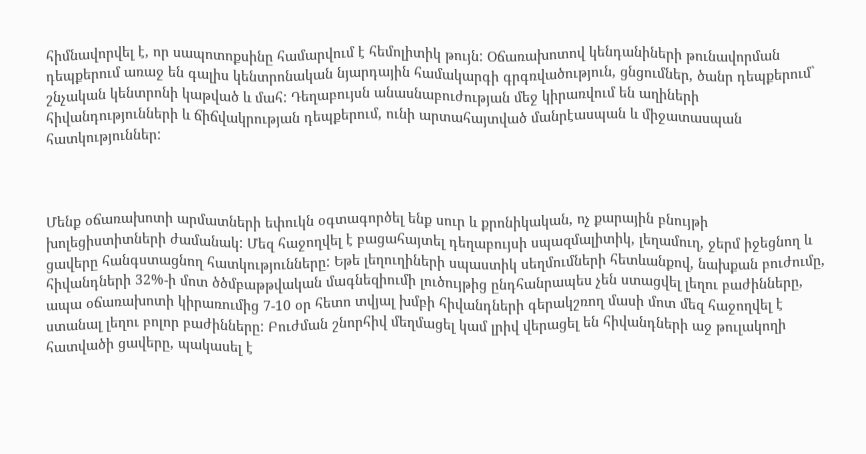հիմնավորվել է, որ սապոտոքսինը համարվում է հեմոլիտիկ թույն: Օճառախոտով կենդանիների թունավորման դեպքերում առաջ են գալիս կենտրոնական նյարդային համակարգի գրգռվածություն, ցնցումներ, ծանր դեպքերում` շնչական կենտրոնի կաթված և մահ: Դեղաբույսն անասնաբուժության մեջ կիրառվում են աղիների հիվանդությունների և ճիճվակրության դեպքերում, ունի արտահայտված մանրէասպան և միջատասպան հատկություններ:



Մենք օճառախոտի արմատների եփուկն օգտագործել ենք սուր և քրոնիկական, ոչ քարային բնույթի խոլեցիստիտների ժամանակ: Մեզ հաջողվել է բացահայտել դեղաբույսի սպազմալիտիկ, լեղամուղ, ջերմ իջեցնող և ցավերը հանգստացնող հատկությունները: Եթե լեղուղիների սպաստիկ սեղմումների հետևանքով, նախքան բուժումը, հիվանդների 32%-ի մոտ ծծմբաթթվական մագնեզիումի լուծույթից ընդհանրապես չեն ստացվել լեղու բաժինները, ապա օճառախոտի կիրառումից 7-10 օր հետո տվյալ խմբի հիվանդների գերակշռող մասի մոտ մեզ հաջողվել է ստանալ լեղու բոլոր բաժինները: Բուժման շնորհիվ մեղմացել կամ լրիվ վերացել են հիվանդների աջ թուլակողի հատվածի ցավերը, պակասել է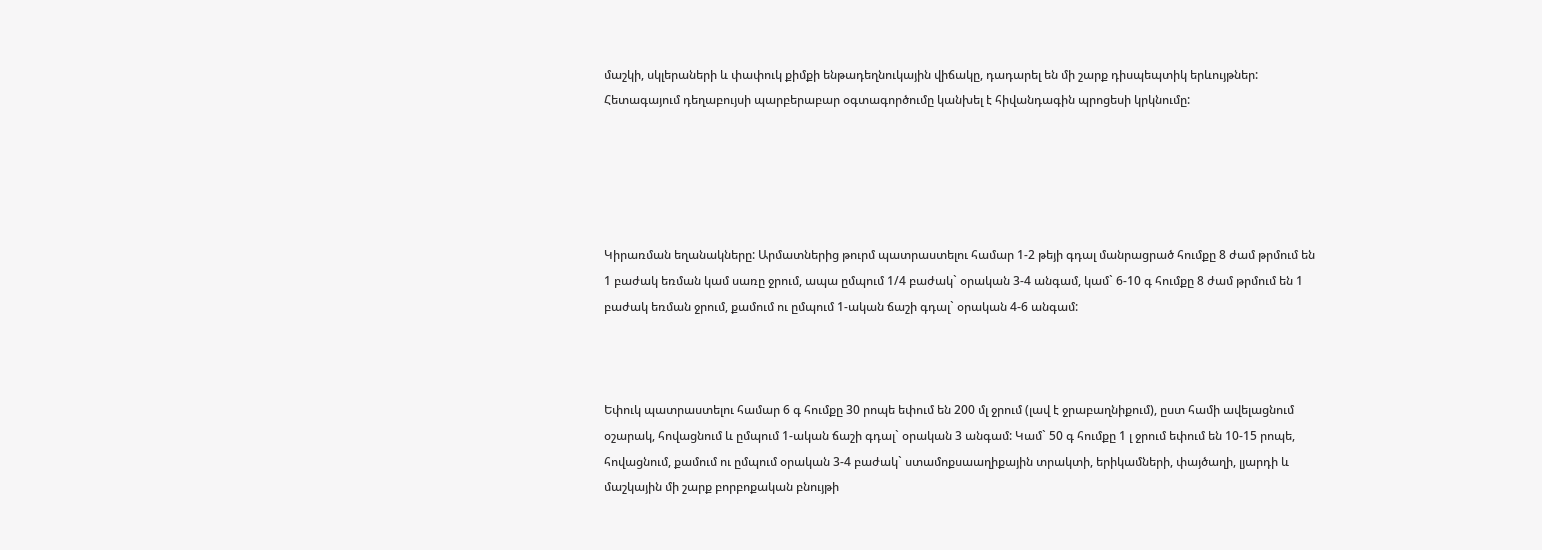մաշկի, սկլերաների և փափուկ քիմքի ենթադեղնուկային վիճակը, դադարել են մի շարք դիսպեպտիկ երևույթներ: Հետագայում դեղաբույսի պարբերաբար օգտագործումը կանխել է հիվանդագին պրոցեսի կրկնումը:





Կիրառման եղանակները: Արմատներից թուրմ պատրաստելու համար 1-2 թեյի գդալ մանրացրած հումքը 8 ժամ թրմում են 1 բաժակ եռման կամ սառը ջրում, ապա ըմպում 1/4 բաժակ` օրական 3-4 անգամ, կամ` 6-10 գ հումքը 8 ժամ թրմում են 1 բաժակ եռման ջրում, քամում ու ըմպում 1-ական ճաշի գդալ` օրական 4-6 անգամ:



Եփուկ պատրաստելու համար 6 գ հումքը 30 րոպե եփում են 200 մլ ջրում (լավ է ջրաբաղնիքում), ըստ համի ավելացնում օշարակ, հովացնում և ըմպում 1-ական ճաշի գդալ` օրական 3 անգամ: Կամ` 50 գ հումքը 1 լ ջրում եփում են 10-15 րոպե, հովացնում, քամում ու ըմպում օրական 3-4 բաժակ` ստամոքսաաղիքային տրակտի, երիկամների, փայծաղի, լյարդի և մաշկային մի շարք բորբոքական բնույթի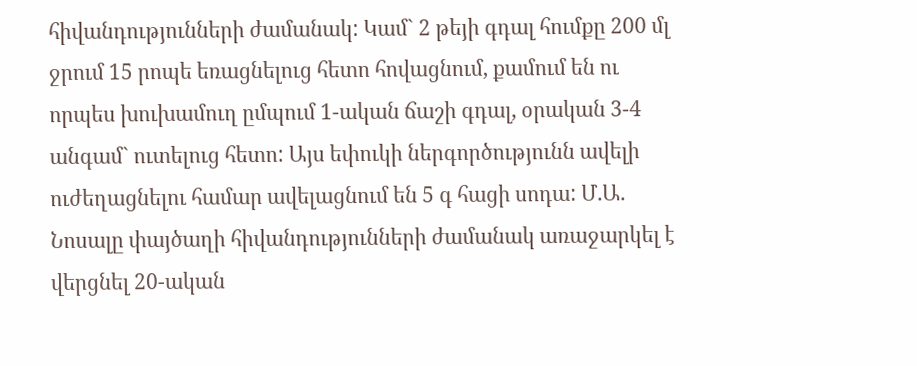հիվանդությունների ժամանակ: Կամ` 2 թեյի գդալ հումքը 200 մլ ջրում 15 րոպե եռացնելուց հետո հովացնում, քամում են ու որպես խուխամուղ ըմպում 1-ական ճաշի գդալ, օրական 3-4 անգամ` ուտելուց հետո: Այս եփուկի ներգործությունն ավելի ուժեղացնելու համար ավելացնում են 5 գ հացի սոդա: Մ.Ա. Նոսալը փայծաղի հիվանդությունների ժամանակ առաջարկել է վերցնել 20-ական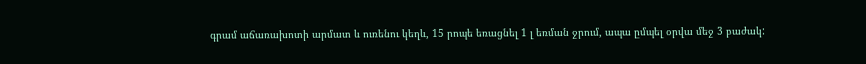գրամ աճառախոտի արմատ և ուռենու կեղև, 15 րոպե եռացնել 1 լ եռման ջրում, ապա ըմպել օրվա մեջ 3 բաժակ: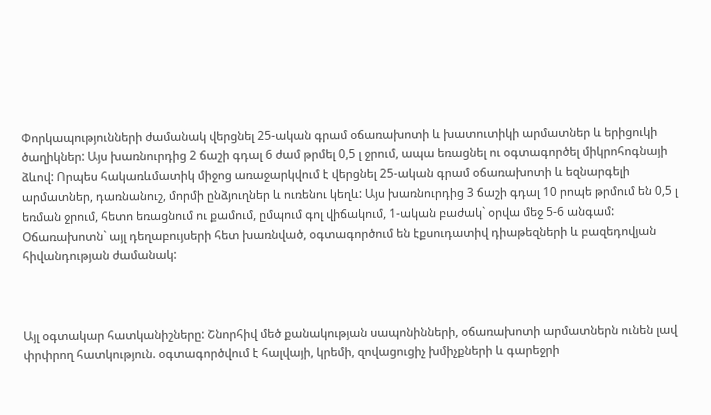Փորկապությունների ժամանակ վերցնել 25-ական գրամ օճառախոտի և խատուտիկի արմատներ և երիցուկի ծաղիկներ: Այս խառնուրդից 2 ճաշի գդալ 6 ժամ թրմել 0,5 լ ջրում, ապա եռացնել ու օգտագործել միկրոհոգնայի ձևով: Որպես հակառևմատիկ միջոց առաջարկվում է վերցնել 25-ական գրամ օճառախոտի և եզնարգելի արմատներ, դառնանուշ, մորմի ընձյուղներ և ուռենու կեղև: Այս խառնուրդից 3 ճաշի գդալ 10 րոպե թրմում են 0,5 լ եռման ջրում, հետո եռացնում ու քամում, ըմպում գոլ վիճակում, 1-ական բաժակ` օրվա մեջ 5-6 անգամ: Օճառախոտն` այլ դեղաբույսերի հետ խառնված, օգտագործում են էքսուդատիվ դիաթեզների և բազեդովյան հիվանդության ժամանակ:



Այլ օգտակար հատկանիշները: Շնորհիվ մեծ քանակության սապոնինների, օճառախոտի արմատներն ունեն լավ փրփրող հատկություն. օգտագործվում է հալվայի, կրեմի, զովացուցիչ խմիչքների և գարեջրի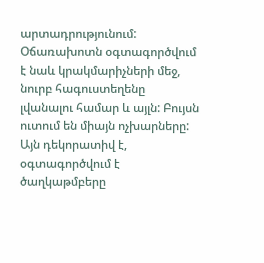արտադրությունում: Օճառախոտն օգտագործվում է նաև կրակմարիչների մեջ, նուրբ հագուստեղենը լվանալու համար և այլն: Բույսն ուտում են միայն ոչխարները: Այն դեկորատիվ է, օգտագործվում է ծաղկաթմբերը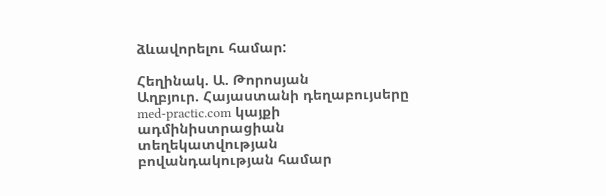ձևավորելու համար:

Հեղինակ. Ա. Թորոսյան
Աղբյուր. Հայաստանի դեղաբույսերը
med-practic.com կայքի ադմինիստրացիան տեղեկատվության բովանդակության համար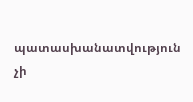պատասխանատվություն չի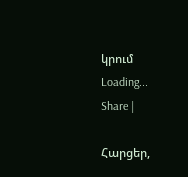կրում
Loading...
Share |

Հարցեր,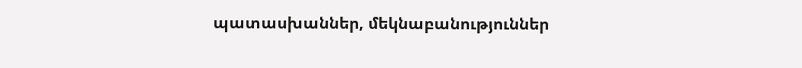պատասխաններ, մեկնաբանություններ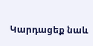Կարդացեք նաև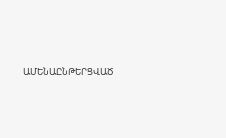ԱՄԵՆԱԸՆԹԵՐՑՎԱԾ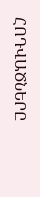ՀՈԴՎԱԾՆԵՐԸ